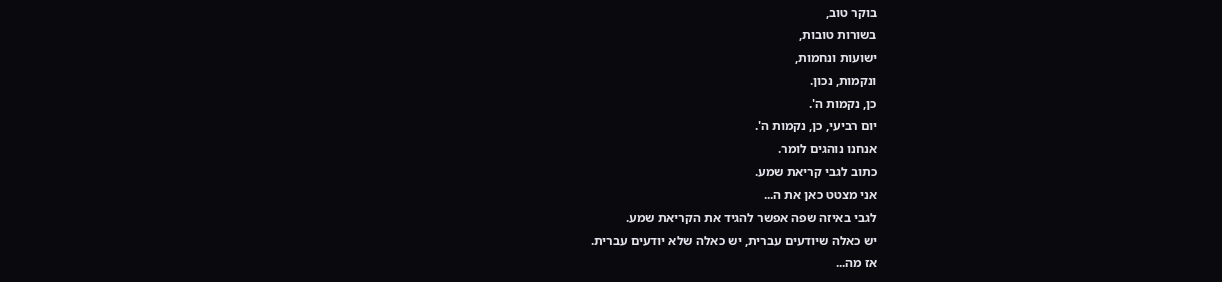בוקר טוב,
בשורות טובות,
ישועות ונחמות,
ונקמות, נכון.
כן, נקמות ה'.
יום רביעי, כן, נקמות ה'.
אנחנו נוהגים לומר.
כתוב לגבי קריאת שמע.
אני מצטט כאן את ה...
לגבי באיזה שפה אפשר להגיד את הקריאת שמע.
יש כאלה שיודעים עברית, יש כאלה שלא יודעים עברית.
אז מה...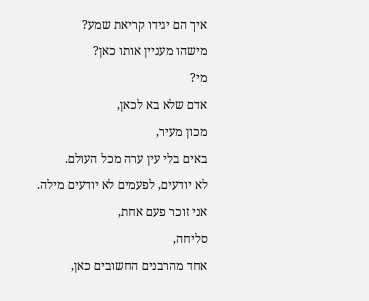איך הם יגידו קריאת שמע?
מישהו מעניין אותו כאן?
מי?
אדם שלא בא לכאן,
מכון מעיר,
באים בלי עין ערה מכל העולם.
לא יודעים, לפעמים לא יודעים מילה.
אני זוכר פעם אחת,
סליחה,
אחד מהרבנים החשובים כאן,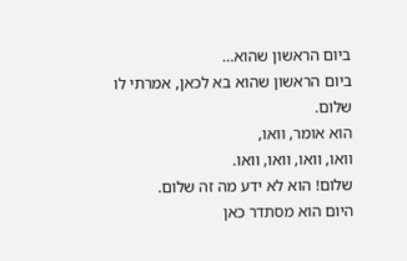ביום הראשון שהוא...
ביום הראשון שהוא בא לכאן, אמרתי לו שלום.
הוא אומר, וואו,
וואו, וואו, וואו, וואו.
שלום! הוא לא ידע מה זה שלום.
היום הוא מסתדר כאן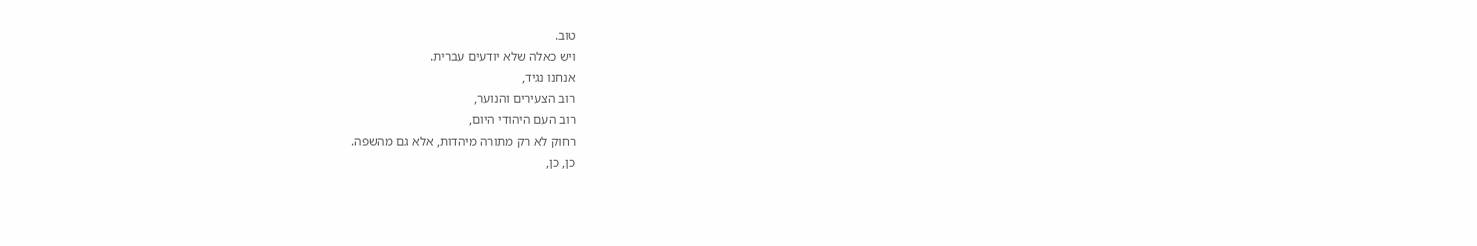טוב.
ויש כאלה שלא יודעים עברית.
אנחנו נגיד,
רוב הצעירים והנוער,
רוב העם היהודי היום,
רחוק לא רק מתורה מיהדות, אלא גם מהשפה.
כן, כן,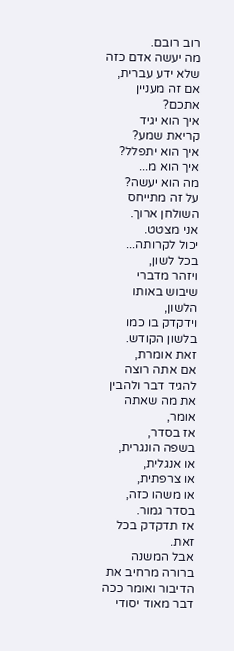רוב רובם.
מה יעשה אדם כזה שלא ידע עברית,
אם זה מעניין אתכם?
איך הוא יגיד קריאת שמע?
איך הוא יתפלל?
איך הוא מ...
מה הוא יעשה?
על זה מתייחס השולחן ארוך.
אני מצטט.
יכול לקרותה...
בכל לשון,
ויזהר מדברי שיבוש באותו הלשון,
וידקדק בו כמו בלשון הקודש.
זאת אומרת,
אם אתה רוצה להגיד דבר ולהבין את מה שאתה אומר,
אז בסדר,
בשפה הונגרית,
או אנגלית,
או צרפתית,
או משהו כזה,
בסדר גמור.
אז תדקדק בכל זאת.
אבל המשנה ברורה מרחיב את הדיבור ואומר ככה דבר מאוד יסודי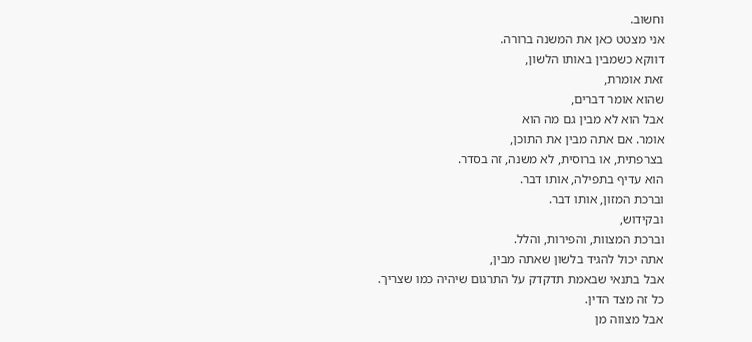וחשוב.
אני מצטט כאן את המשנה ברורה.
דווקא כשמבין באותו הלשון,
זאת אומרת,
שהוא אומר דברים,
אבל הוא לא מבין גם מה הוא
אומר. אם אתה מבין את התוכן,
בצרפתית, או ברוסית, לא משנה, זה בסדר.
הוא עדיף בתפילה, אותו דבר.
וברכת המזון, אותו דבר.
ובקידוש,
וברכת המצוות, והפירות, והלל.
אתה יכול להגיד בלשון שאתה מבין,
אבל בתנאי שבאמת תדקדק על התרגום שיהיה כמו שצריך.
כל זה מצד הדין.
אבל מצווה מן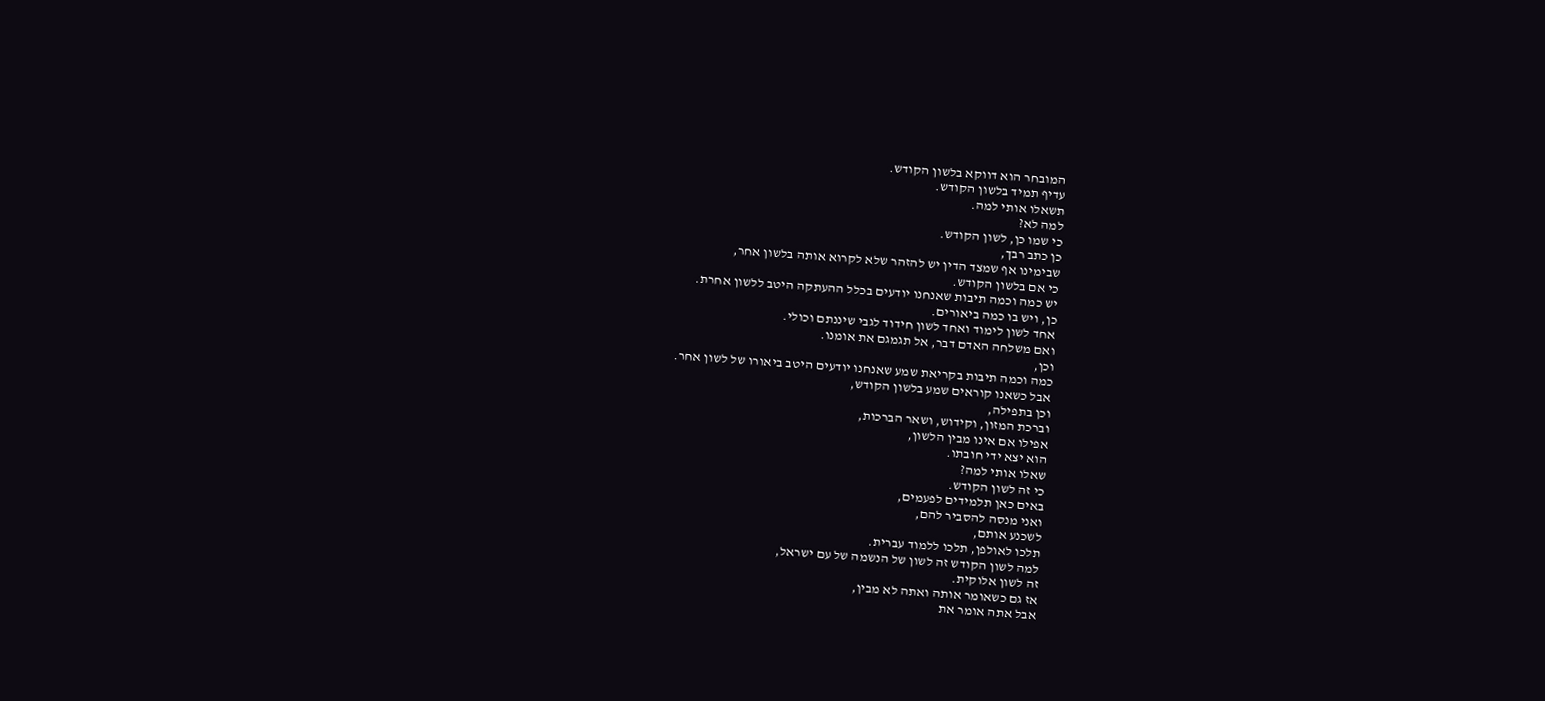המובחר הוא דווקא בלשון הקודש.
עדיף תמיד בלשון הקודש.
תשאלו אותי למה.
למה לא?
כי שמו כן, לשון הקודש.
כן כתב רבך,
שבימינו אף שמצד הדין יש להזהר שלא לקרוא אותה בלשון אחר,
כי אם בלשון הקודש.
יש כמה וכמה תיבות שאנחנו יודעים בכלל ההעתקה היטב ללשון אחרת.
כן, ויש בו כמה ביאורים.
אחד לשון לימוד ואחד לשון חידוד לגבי שיננתם וכולי.
ואם משלחה האדם דבר, אל תגמגם את אומנו.
וכן,
כמה וכמה תיבות בקריאת שמע שאנחנו יודעים היטב ביאורו של לשון אחר.
אבל כשאנו קוראים שמע בלשון הקודש,
וכן בתפילה,
וברכת המזון, וקידוש, ושאר הברכות,
אפילו אם אינו מבין הלשון,
הוא יצא ידי חובתו.
שאלו אותי למה?
כי זה לשון הקודש.
באים כאן תלמידים לפעמים,
ואני מנסה להסביר להם,
לשכנע אותם,
תלכו לאולפן, תלכו ללמוד עברית.
למה לשון הקודש זה לשון של הנשמה של עם ישראל,
זה לשון אלוקית.
אז גם כשאומר אותה ואתה לא מבין,
אבל אתה אומר את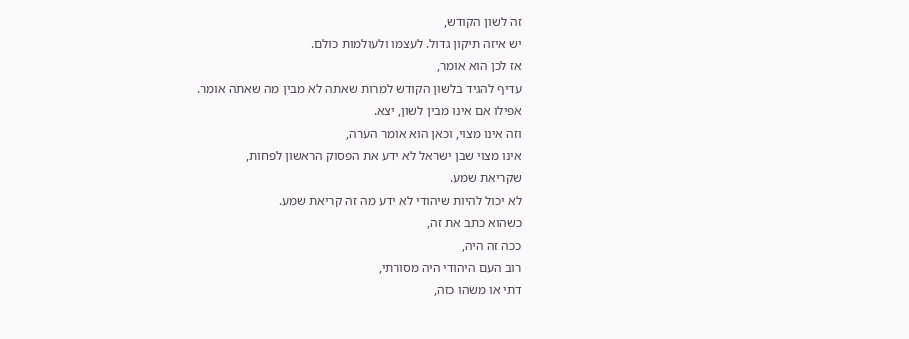זה לשון הקודש,
יש איזה תיקון גדול. לעצמו ולעולמות כולם.
אז לכן הוא אומר,
עדיף להגיד בלשון הקודש למרות שאתה לא מבין מה שאתה אומר.
אפילו אם אינו מבין לשון, יצא.
וזה אינו מצוי, וכאן הוא אומר הערה,
אינו מצוי שבן ישראל לא ידע את הפסוק הראשון לפחות,
שקריאת שמע.
לא יכול להיות שיהודי לא ידע מה זה קריאת שמע.
כשהוא כתב את זה,
ככה זה היה,
רוב העם היהודי היה מסורתי,
דתי או משהו כזה,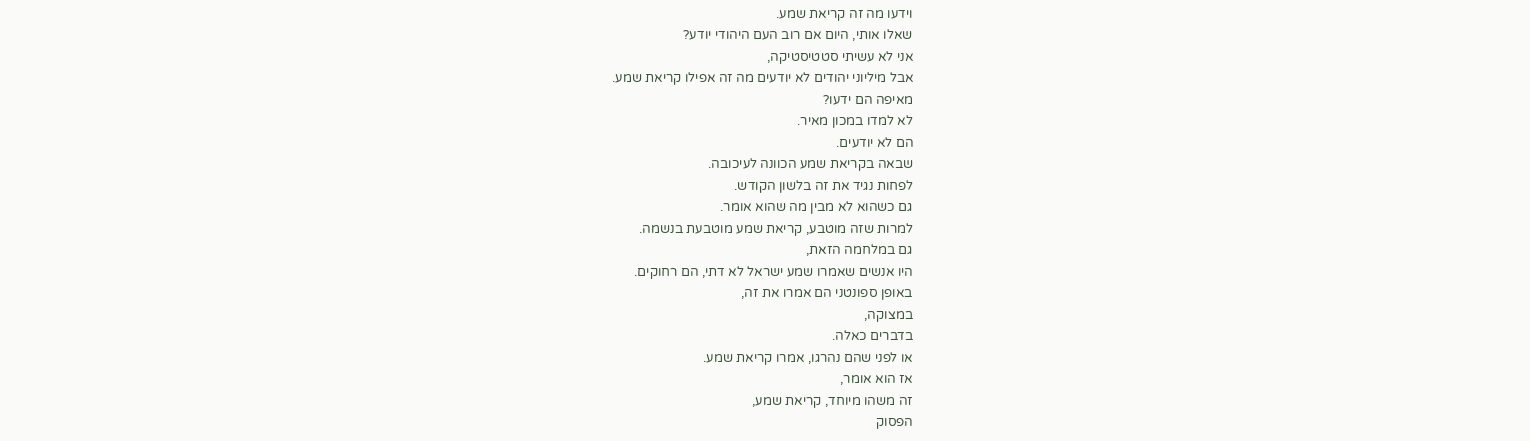וידעו מה זה קריאת שמע.
שאלו אותי, היום אם רוב העם היהודי יודע?
אני לא עשיתי סטטיסטיקה,
אבל מיליוני יהודים לא יודעים מה זה אפילו קריאת שמע.
מאיפה הם ידעו?
לא למדו במכון מאיר.
הם לא יודעים.
שבאה בקריאת שמע הכוונה לעיכובה.
לפחות נגיד את זה בלשון הקודש.
גם כשהוא לא מבין מה שהוא אומר.
למרות שזה מוטבע, קריאת שמע מוטבעת בנשמה.
גם במלחמה הזאת,
היו אנשים שאמרו שמע ישראל לא דתי, הם רחוקים.
באופן ספונטני הם אמרו את זה,
במצוקה,
בדברים כאלה.
או לפני שהם נהרגו, אמרו קריאת שמע.
אז הוא אומר,
זה משהו מיוחד, קריאת שמע,
הפסוק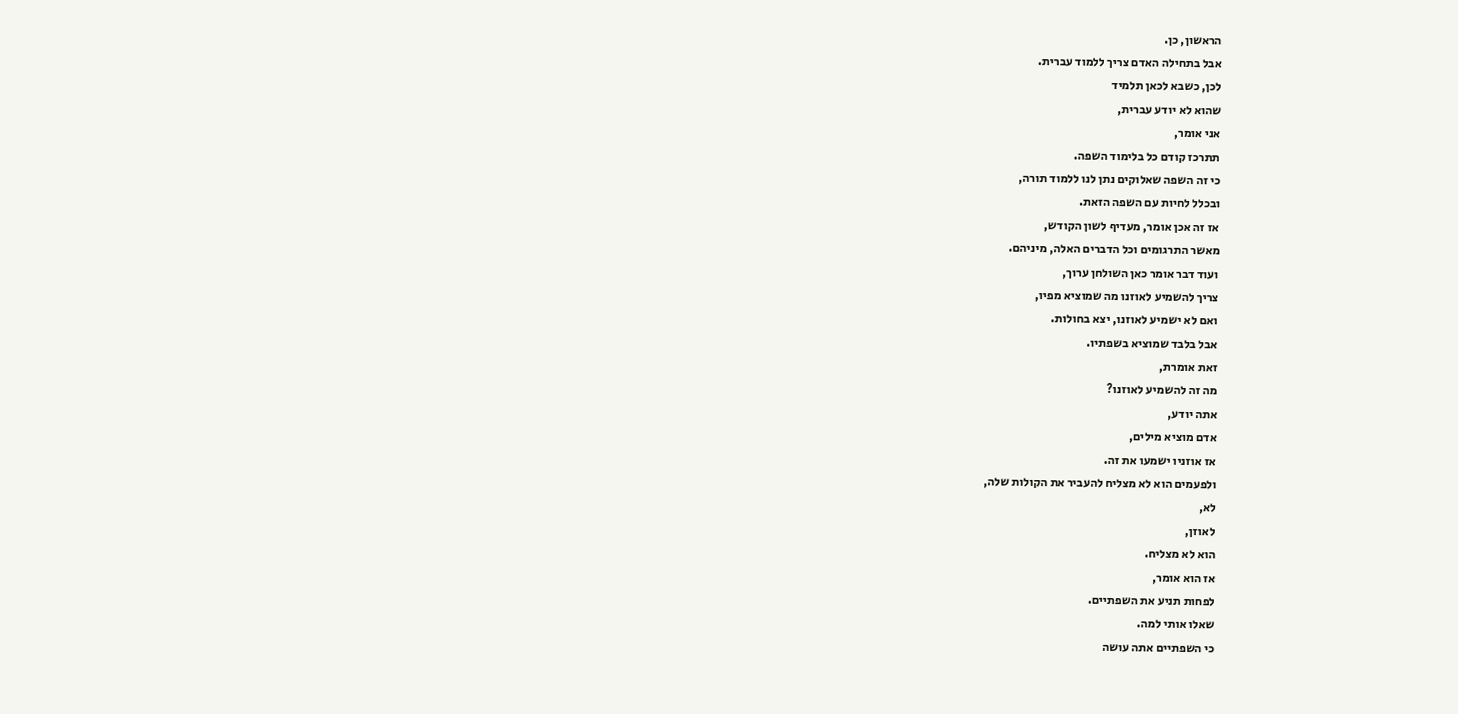הראשון, כן.
אבל בתחילה האדם צריך ללמוד עברית.
לכן, כשבא לכאן תלמיד
שהוא לא יודע עברית,
אני אומר,
תתרכז קודם כל בלימוד השפה.
כי זה השפה שאלוקים נתן לנו ללמוד תורה,
ובכלל לחיות עם השפה הזאת.
אז זה אכן אומר, מעדיף לשון הקודש,
מאשר התרגומים וכל הדברים האלה, מיניהם.
ועוד דבר אומר כאן השולחן ערוך,
צריך להשמיע לאוזנו מה שמוציא מפיו,
ואם לא ישמיע לאוזנו, יצא בחולות.
אבל בלבד שמוציא בשפתיו.
זאת אומרת,
מה זה להשמיע לאוזנו?
אתה יודע,
אדם מוציא מילים,
אז אוזניו ישמעו את זה.
ולפעמים הוא לא מצליח להעביר את הקולות שלה,
לא,
לאוזן,
הוא לא מצליח.
אז הוא אומר,
לפחות תניע את השפתיים.
שאלו אותי למה.
כי השפתיים אתה עושה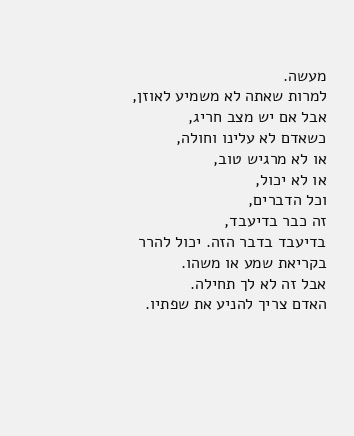מעשה.
למרות שאתה לא משמיע לאוזן,
אבל אם יש מצב חריג,
כשאדם לא עלינו וחולה,
או לא מרגיש טוב,
או לא יכול,
וכל הדברים,
זה כבר בדיעבד,
בדיעבד בדבר הזה. יכול להרר בקריאת שמע או משהו.
אבל זה לא לך תחילה.
האדם צריך להניע את שפתיו.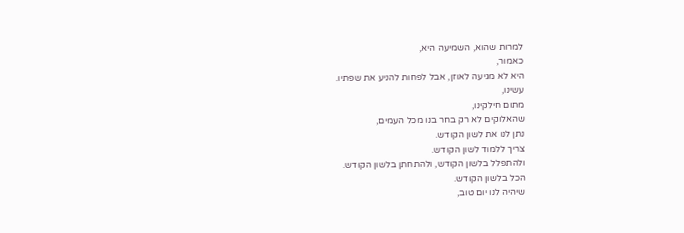למרות שהוא, השמיעה היא,
כאמור,
היא לא מגיעה לאוזן, אבל לפחות להניע את שפתיו.
עשינו,
מתום חילקינו,
שהאלוקים לא רק בחר בנו מכל העמים,
נתן לנו את לשון הקודש.
צריך ללמוד לשון הקודש.
ולהתפלל בלשון הקודש, ולהתחתן בלשון הקודש.
הכל בלשון הקודש.
שיהיה לנו יום טוב,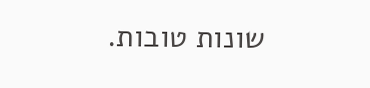שונות טובות.